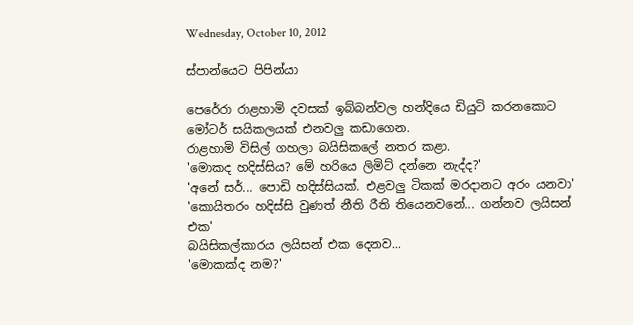Wednesday, October 10, 2012

ස්පාන්යෙට පිපින්යා

පෙරේරා රාළහාමි දවසක් ඉබ්බන්වල හන්දියෙ ඩියුටි කරනකොට මෝටර් සයිකලයක් එනවලු කඩාගෙන.
රාළහාමි විසිල් ගහලා බයිසිකලේ නතර කළා.
'මොකද හදිස්සිය? මේ හරියෙ ලිමිට් දන්නෙ නැද්ද?'
'අනේ සර්... පොඩි හදිස්සියක්. එළවලු ටිකක් මරදානට අරං යනවා'
'කොයිතරං හදිස්සි වුණත් නීති රීති තියෙනවනේ... ගන්නව ලයිසන් එක'
බයිසිකල්කාරය ලයිසන් එක දෙනව...
'මොකක්ද නම?'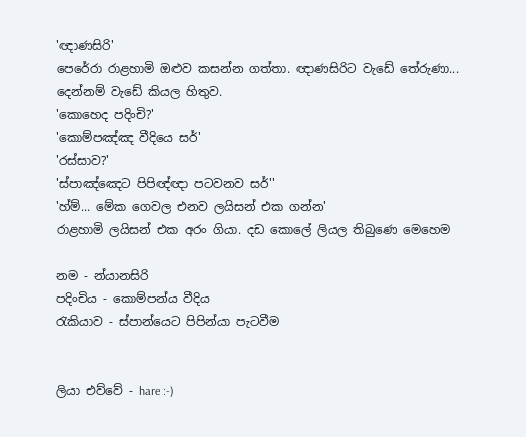'ඥාණසිරි'
පෙරේරා රාළහාමි ඔළුව කසන්න ගත්තා. ඥාණසිරිට වැඩේ තේරුණා... දෙන්නම් වැඩේ කියල හිතුව.
'කොහෙද පදිංචි?'
'කොම්පඤ්ඤ වීදියෙ සර්'
'රස්සාව?'
'ස්පාඤ්ඤෙට පිපිඥ්ඥා පටවනව සර්''
'හ්ම්... මේක ගෙවල එනව ලයිසන් එක ගන්න'
රාළහාමි ලයිසන් එක අරං ගියා. දඩ කොලේ ලියල තිබුණෙ මෙහෙම

නම - න්යානසිරි
පදිංචිය - කොම්පන්ය වීදිය
රැකියාව - ස්පාන්යෙට පිපින්යා පැටවීම


ලියා එව්වේ - hare :-)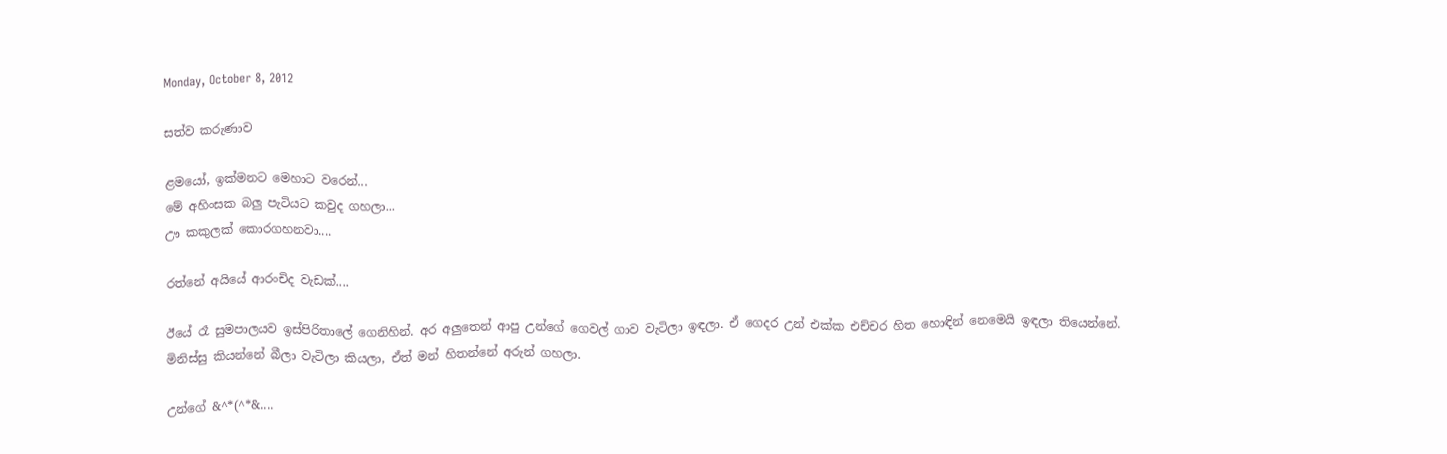Monday, October 8, 2012

සත්ව කරුණාව

ළමයෝ, ඉක්මනට මෙහාට වරෙන්...
මේ අහිංසක බලු පැටියට කවුද ගහලා...
ඌ කකුලක් කොරගහනවා....

රත්නේ අයියේ ආරංචිද වැඩක්....

ඊයේ රෑ සුමපාලයව ඉස්පිරිතාලේ ගෙනිහින්. අර අලුතෙන් ආපු උන්ගේ ගෙවල් ගාව වැටිලා ඉඳලා. ඒ ගෙදර උන් එක්ක එච්චර හිත හොඳින් නෙමෙයි ඉඳලා තියෙන්නේ. මිනිස්සු කියන්නේ බීලා වැටිලා කියලා, ඒත් මන් හිතන්නේ අරුන් ගහලා.

උන්ගේ &^*(^*&....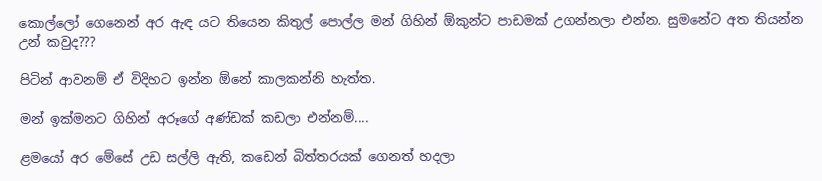කොල්ලෝ ගෙනෙන් අර ඇඳ යට තියෙන කිතුල් පොල්ල මන් ගිහින් ඕකුන්ට පාඩමක් උගන්නලා එන්න. සුමනේට අත තියන්න උන් කවුද???

පිටින් ආවනම් ඒ විදිහට ඉන්න ඕනේ කාලකන්නි හැත්ත.

මන් ඉක්මනට ගිහින් අරූගේ අණ්ඩක් කඩලා එන්නම්....

ළමයෝ අර මේසේ උඩ සල්ලි ඇති, කඩෙන් බිත්තරයක් ගෙනත් හදලා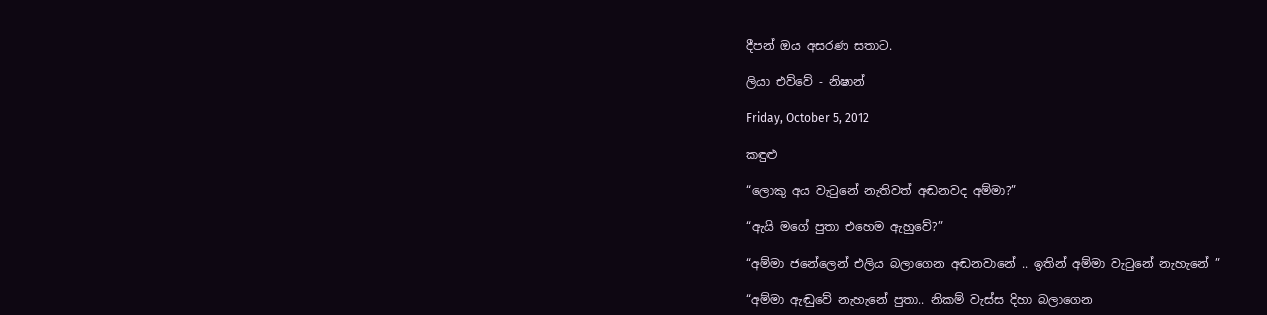දීපන් ඔය අසරණ සතාට.

ලියා එව්වේ - නිෂාන්

Friday, October 5, 2012

කඳුළු

“ලොකු අය වැටුනේ නැතිවත් අඬනවද අම්මා?”

“ඇයි මගේ පුතා එහෙම ඇහුවේ?”

“අම්මා ජනේලෙන් එලිය බලාගෙන අඬනවානේ .. ඉතින් අම්මා වැටුනේ නැහැනේ ”

“අම්මා ඇඬුවේ නැහැනේ පුතා.. නිකම් වැස්ස දිහා බලාගෙන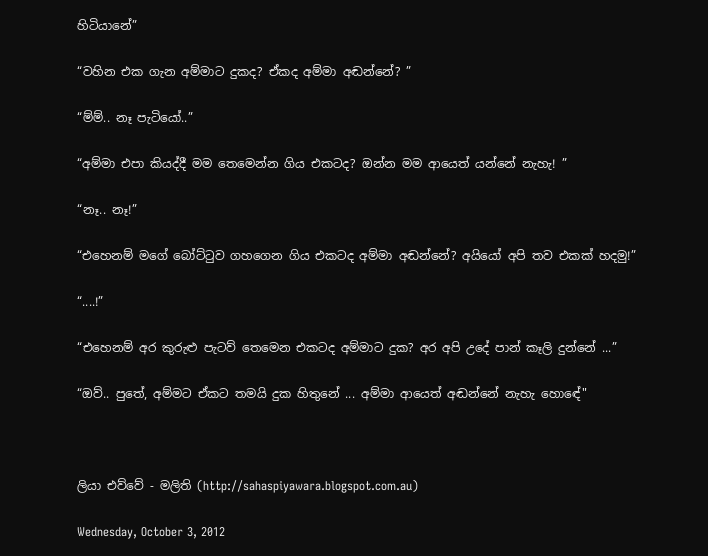හිටියානේ”

“වහින එක ගැන අම්මාට දුකද? ඒකද අම්මා අඬන්නේ? ”

“ම්ම්.. නෑ පැටියෝ..”

“අම්මා එපා කියද්දී මම තෙමෙන්න ගිය එකටද? ඔන්න මම ආයෙත් යන්නේ නැහැ! ”

“නෑ.. නෑ!”

“එහෙනම් මගේ බෝට්ටුව ගහගෙන ගිය එකටද අම්මා අඬන්නේ? අයියෝ අපි තව එකක් හදමු!”

“....!”

“එහෙනම් අර කුරුළු පැටව් තෙමෙන එකටද අම්මාට දුක? අර අපි උදේ පාන් කෑලි දුන්නේ ...”

“ඔව්.. පුතේ, අම්මට ඒකට තමයි දුක හිතුනේ ... අම්මා ආයෙත් අඬන්නේ නැහැ හොඳේ"



ලියා එව්වේ - මලිති (http://sahaspiyawara.blogspot.com.au)

Wednesday, October 3, 2012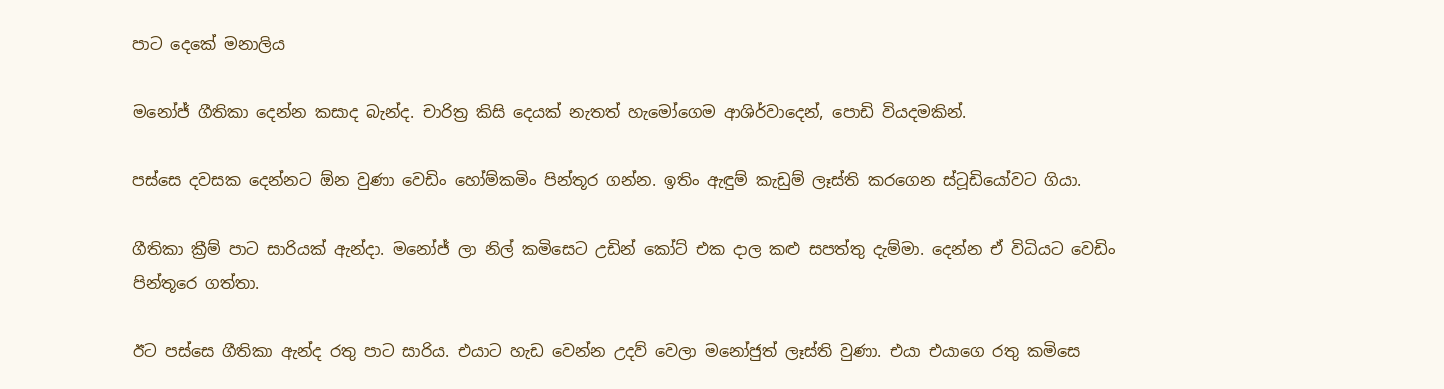පාට දෙකේ මනාලිය

මනෝජ් ගීතිකා දෙන්න කසාද බැන්ද. චාරිත්‍ර කිසි දෙයක් නැතත් හැමෝගෙම ආශිර්වාදෙන්, පොඩි වියදමකින්.

පස්සෙ දවසක දෙන්නට ඕන වුණා වෙඩිං හෝම්කමිං ‍පින්තූර ගන්න. ඉතිං ඇඳුම් කැඩුම් ලෑස්ති කරගෙන ස්ටූඩියෝවට ගියා.

ගීතිකා ‍ක්‍රීම් පාට සාරියක් ඇන්දා. මනෝජ් ලා නිල් කමිසෙට උඩින් කෝට් එක දාල කළු සපත්තු දැම්මා. දෙන්න ඒ විධියට වෙඩිං පින්තූරෙ ගත්තා.

ඊට පස්සෙ ගීතිකා ඇන්ද රතු පාට සාරිය. එයාට හැඩ වෙන්න උදව් වෙලා මනෝජුත් ලෑස්ති වුණා. එයා එයාගෙ රතු කමිසෙ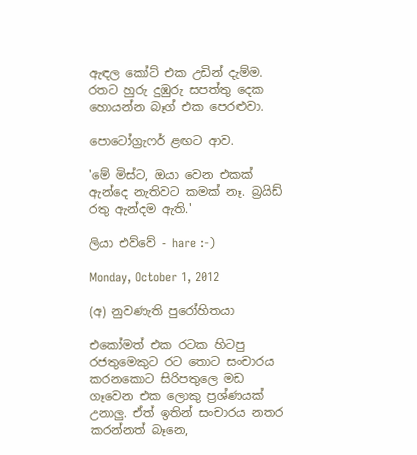ඇඳල ‍කෝට් එක උඩින් දැම්ම. රතට හුරු දුඹුරු සපත්තු දෙක හොයන්න බෑග් එක පෙරළුවා.

පොටෝග්‍රැෆර් ළඟට ආව.

'මේ මිස්ට, ඔයා වෙන එකක් ඇන්දෙ නැතිවට කමක් නෑ. බ්‍රයිඩ් රතු ඇන්දම ඇති.'

ලියා එව්වේ - hare :-)

Monday, October 1, 2012

(අ) නුවණැති පුරෝහිතයා

එකෝමත් එක රටක හිටපු රජතුමෙකුට රට තොට සංචාරය කරනකොට සිරිපතුලෙ මඩ ගෑවෙන එක ලොකු ප්‍රශ්ණයක් උනාලු. ඒත් ඉතින් සංචාරය නතර කරන්නත් බෑනෙ,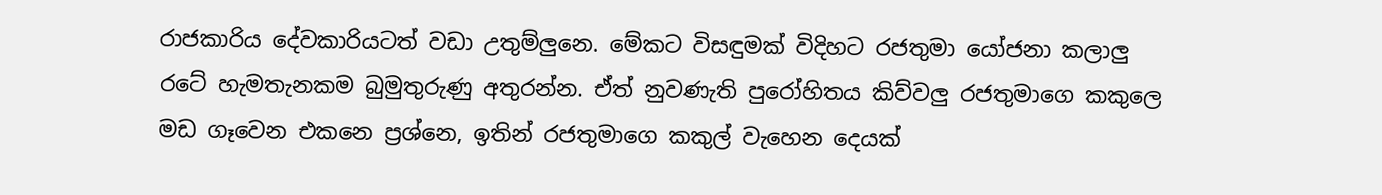රාජකාරිය දේවකාරියටත් වඩා උතුම්ලුනෙ. මේකට විසඳුමක් විදිහට රජතුමා යෝජනා කලාලු රටේ හැමතැනකම බුමුතුරුණු අතුරන්න. ඒත් නුවණැති පුරෝහිතය කිව්වලු රජතුමාගෙ කකුලෙ මඩ ගෑවෙන එකනෙ ප්‍රශ්නෙ, ඉතින් රජතුමාගෙ කකුල් වැහෙන දෙයක්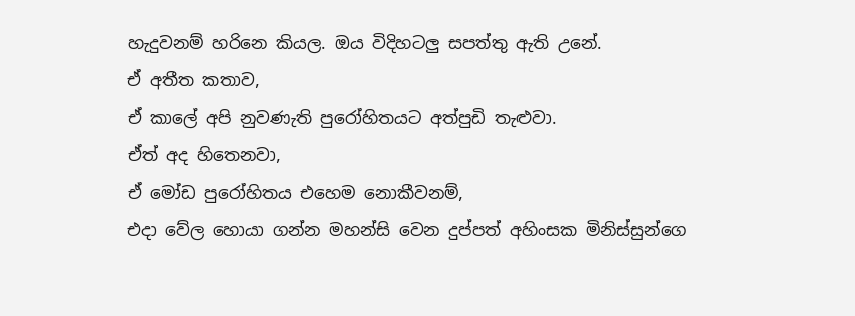හැදුවනම් හරිනෙ කියල. ඔය විදිහටලු සපත්තු ඇති උනේ.
ඒ අතීත කතාව,
ඒ කාලේ අපි නුවණැති පුරෝහිතයට අත්පුඩි තැළුවා.
ඒත් අද හිතෙනවා,
ඒ මෝඩ පුරෝහිතය එහෙම නොකීවනම්,
එදා වේල හොයා ගන්න මහන්සි වෙන දුප්පත් අහිංසක මිනිස්සුන්ගෙ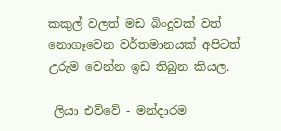කකුල් වලත් මඩ බිංදුවක් වත් නොගෑවෙන වර්තමානයක් අපිටත් උරුම වෙන්න ඉඩ තිබුන කියල.

 ලියා එව්වේ - මන්දාරම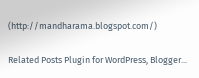(http://mandharama.blogspot.com/)

Related Posts Plugin for WordPress, Blogger...